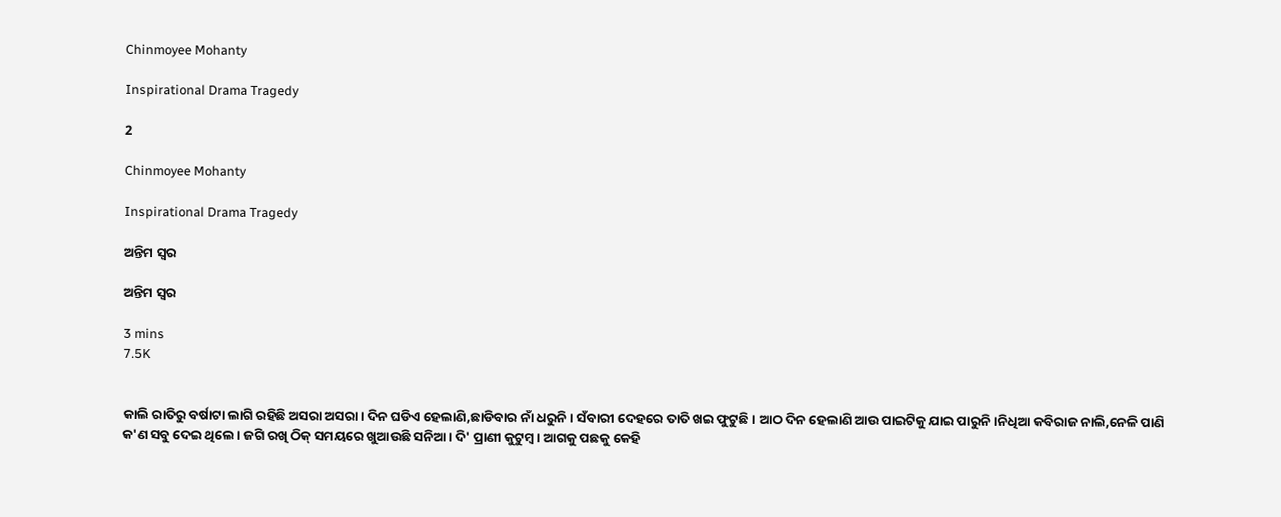Chinmoyee Mohanty

Inspirational Drama Tragedy

2

Chinmoyee Mohanty

Inspirational Drama Tragedy

ଅନ୍ତିମ ସ୍ଵର

ଅନ୍ତିମ ସ୍ଵର

3 mins
7.5K


କାଲି ରାତିରୁ ବର୍ଷାଟା ଲାଗି ରହିଛି ଅସରା ଅସରା। ଦିନ ଘଡିଏ ହେଲାଣି,ଛାଡିବାର ନାଁ ଧରୁନି। ସଁବାରୀ ଦେହରେ ତାତି ଖଇ ଫୁଟୁଛି। ଆଠ ଦିନ ହେଲାଣି ଆଉ ପାଇଟିକୁ ଯାଇ ପାରୁନି।ନିଧିଆ କବିରାଜ ନାଲି,ନେଳି ପାଣି କ'ଣ ସବୁ ଦେଇ ଥିଲେ। ଜଗି ରଖି ଠିକ୍ ସମୟରେ ଖୁଆଉଛି ସନିଆ। ଦି' ପ୍ରାଣୀ କୁଟୁମ୍ବ। ଆଗକୁ ପଛକୁ କେହି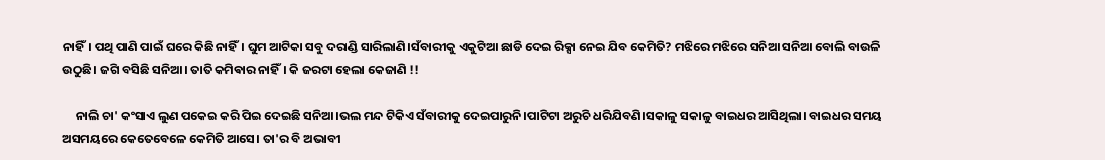ନାହିଁ। ପଥି ପାଣି ପାଇଁ ଘରେ କିଛି ନାହିଁ। ଘୁମ ଆଟିକା ସବୁ ଦରାଣ୍ଡି ସାରିଲାଣି।ସଁବାରୀକୁ ଏକୁଟିଆ ଛାଡି ଦେଇ ରିକ୍ସା ନେଇ ଯିବ କେମିତି? ମଝିରେ ମଝିରେ ସନିଆ ସନିଆ ବୋଲି ବାଉଳି ଉଠୁଛି। ଜଗି ବସିଛି ସନିଆ। ତାତି କମିଵାର ନାହିଁ। କି ଜରଟା ହେଲା କେଜାଣି !!

     ନାଲି ଚା' କଂସାଏ ଲୁଣ ପକେଇ କରି ପିଇ ଦେଇଛି ସନିଆ।ଭଲ ମନ୍ଦ ଟିକିଏ ସଁବାରୀକୁ ଦେଇପାରୁନି।ପାଟିଟା ଅରୁଚି ଧରିଯିବଣି।ସକାଳୁ ସକାଳୁ ବାଇଧର ଆସିଥିଲା। ବାଇଧର ସମୟ ଅସମୟରେ କେତେବେଳେ କେମିତି ଆସେ। ତା'ର ବି ଅଭାବୀ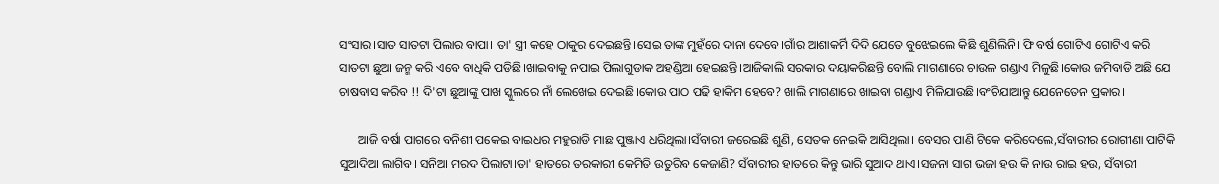ସଂସାର।ସାତ ସାତଟା ପିଲାର ବାପା। ତା' ସ୍ତ୍ରୀ କହେ ଠାକୁର ଦେଇଛନ୍ତି।ସେଇ ତାଙ୍କ ମୁହଁରେ ଦାନା ଦେବେ।ଗାଁର ଆଶାକର୍ମି ଦିଦି ଯେତେ ବୁଝେଇଲେ କିଛି ଶୁଣିଲିନି। ଫି ବର୍ଷ ଗୋଟିଏ ଗୋଟିଏ କରି ସାତଟା ଛୁଆ ଜନ୍ମ କରି ଏବେ ବାଧିକି ପଡିଛି।ଖାଇବାକୁ ନପାଇ ପିଲାଗୁଡାକ ଅହଣ୍ଡିଆ ହେଇଛନ୍ତି।ଆଜିକାଲି ସରକାର ଦୟାକରିଛନ୍ତି ବୋଲି ମାଗଣାରେ ଚାଉଳ ଗଣ୍ଡାଏ ମିଳୁଛି।କୋଉ ଜମିବାଡି ଅଛି ଯେ ଚାଷବାସ କରିବ !! ଦି'ଟା ଛୁଆଙ୍କୁ ପାଖ ସ୍କୁଲରେ ନାଁ ଲେଖେଇ ଦେଇଛି।କୋଉ ପାଠ ପଢି ହାକିମ ହେବେ? ଖାଲି ମାଗଣାରେ ଖାଇବା ଗଣ୍ଡାଏ ମିଳିଯାଉଛି।ବଂଚିଯାଆନ୍ତୁ ଯେନେତେନ ପ୍ରକାର।

      ଆଜି ବର୍ଷା ପାଗରେ ବନିଶୀ ପକେଇ ବାଇଧର ମହୁରାଡି ମାଛ ପୁଞ୍ଜାଏ ଧରିଥିଲା।ସଁବାରୀ ଜରେଇଛି ଶୁଣି, ସେତକ ନେଇକି ଆସିଥିଲା। ବେସର ପାଣି ଟିକେ କରିଦେଲେ,ସଁବାରୀର ରୋଗୀଣା ପାଟିକି ସୁଆଦିଆ ଲାଗିବ। ସନିଆ ମରଦ ପିଲାଟା।ତା' ହାତରେ ତରକାରୀ କେମିତି ଉତୁରିବ କେଜାଣି? ସଁବାରୀର ହାତରେ କିନ୍ତୁ ଭାରି ସୁଆଦ ଥାଏ।ସଜନା ସାଗ ଭଜା ହଉ କି ନାଉ ରାଇ ହଉ, ସଁବାରୀ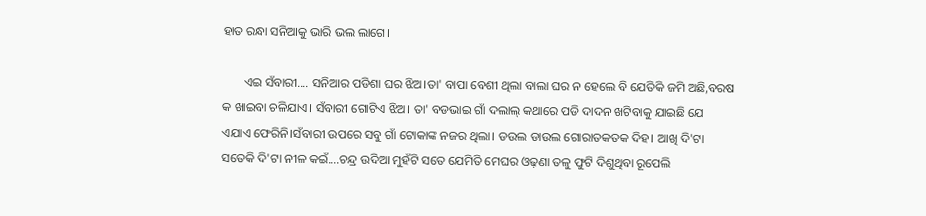ହାତ ରନ୍ଧା ସନିଆକୁ ଭାରି ଭଲ ଲାଗେ।

       ଏଇ ସଁବାରୀ.... ସନିଆର ପଡିଶା ଘର ଝିଅ।ତା' ବାପା ବେଶୀ ଥିଲା ବାଲା ଘର ନ ହେଲେ ବି ଯେତିକି ଜମି ଅଛି,ବରଷ କ ଖାଇବା ଚଳିଯାଏ। ସଁବାରୀ ଗୋଟିଏ ଝିଅ। ତା' ବଡଭାଇ ଗାଁ ଦଲାଲ୍ କଥାରେ ପଡି ଦାଦନ ଖଟିବାକୁ ଯାଇଛି ଯେ ଏଯାଏ ଫେରିନି।ସଁବାରୀ ଉପରେ ସବୁ ଗାଁ ଟୋକାଙ୍କ ନଜର ଥିଲା। ଡଉଲ ଡାଉଲ ଗୋରାତକତକ ଦିହ। ଆଖି ଦି'ଟା ସତେକି ଦି'ଟା ନୀଳ କଇଁ....ଚନ୍ଦ୍ର ଉଦିଆ ମୁହଁଟି ସତେ ଯେମିତି ମେଘର ଓଢ଼ଣା ତଳୁ ଫୁଟି ଦିଶୁଥିବା ରୂପେଲି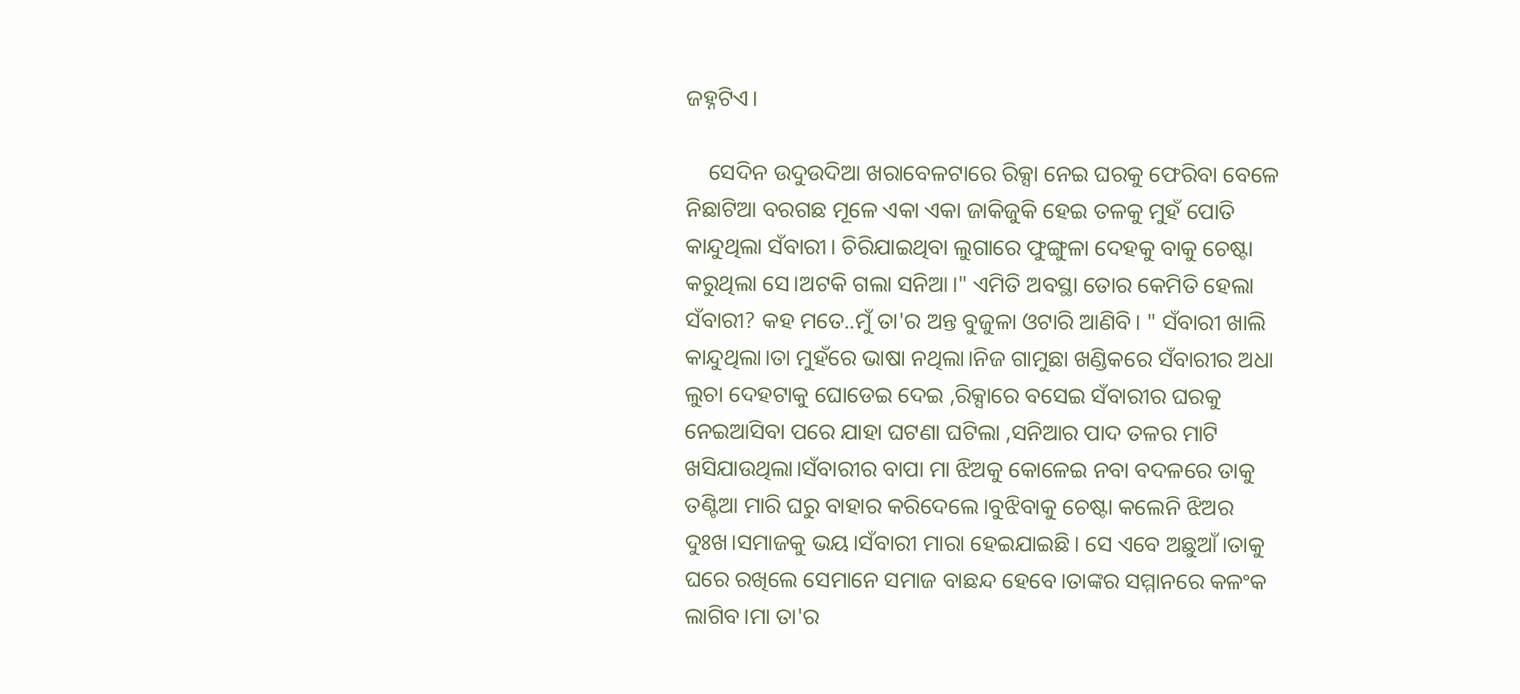ଜହ୍ନଟିଏ।

    ସେଦିନ ଉଦୁଉଦିଆ ଖରାବେଳଟାରେ ରିକ୍ସା ନେଇ ଘରକୁ ଫେରିବା ବେଳେ ନିଛାଟିଆ ବରଗଛ ମୂଳେ ଏକା ଏକା ଜାକିଜୁକି ହେଇ ତଳକୁ ମୁହଁ ପୋତି କାନ୍ଦୁଥିଲା ସଁବାରୀ। ଚିରିଯାଇଥିବା ଲୁଗାରେ ଫୁଙ୍ଗୁଳା ଦେହକୁ ବାକୁ ଚେଷ୍ଟା କରୁଥିଲା ସେ।ଅଟକି ଗଲା ସନିଆ।" ଏମିତି ଅବସ୍ଥା ତୋର କେମିତି ହେଲା ସଁବାରୀ? କହ ମତେ..ମୁଁ ତା'ର ଅନ୍ତ ବୁଜୁଳା ଓଟାରି ଆଣିବି। " ସଁବାରୀ ଖାଲି କାନ୍ଦୁଥିଲା।ତା ମୁହଁରେ ଭାଷା ନଥିଲା।ନିଜ ଗାମୁଛା ଖଣ୍ଡିକରେ ସଁବାରୀର ଅଧା ଲୁଚା ଦେହଟାକୁ ଘୋଡେଇ ଦେଇ ,ରିକ୍ସାରେ ବସେଇ ସଁବାରୀର ଘରକୁ ନେଇଆସିବା ପରେ ଯାହା ଘଟଣା ଘଟିଲା ,ସନିଆର ପାଦ ତଳର ମାଟି ଖସିଯାଉଥିଲା।ସଁବାରୀର ବାପା ମା ଝିଅକୁ କୋଳେଇ ନବା ବଦଳରେ ତାକୁ ତଣ୍ଟିଆ ମାରି ଘରୁ ବାହାର କରିଦେଲେ।ବୁଝିବାକୁ ଚେଷ୍ଟା କଲେନି ଝିଅର ଦୁଃଖ।ସମାଜକୁ ଭୟ।ସଁବାରୀ ମାରା ହେଇଯାଇଛି। ସେ ଏବେ ଅଛୁଆଁ।ତାକୁ ଘରେ ରଖିଲେ ସେମାନେ ସମାଜ ବାଛନ୍ଦ ହେବେ।ତାଙ୍କର ସମ୍ମାନରେ କଳଂକ ଲାଗିବ।ମା ତା'ର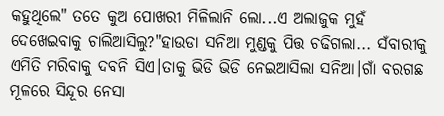କହୁଥିଲେ" ତତେ କୁଅ ପୋଖରୀ ମିଳିଲାନି ଲୋ...ଏ ଅଲାଜୁକ ମୁହଁ ଦେଖେଇବାକୁ ଚାଲିଆସିଲୁ?"ହାଉଡା ସନିଆ ମୁଣ୍ଡକୁ ପିତ୍ତ ଚଢିଗଲା... ସଁବାରୀକୁ ଏମିତି ମରିବାକୁ ଦବନି ସିଏ।ତାକୁ ଭିଡି ଭିଡି ନେଇଆସିଲା ସନିଆ।ଗାଁ ବରଗଛ ମୂଳରେ ସିନ୍ଦୂର ନେସା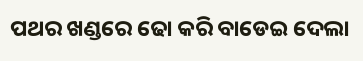ପଥର ଖଣ୍ଡରେ ଢୋ କରି ବାଡେଇ ଦେଲା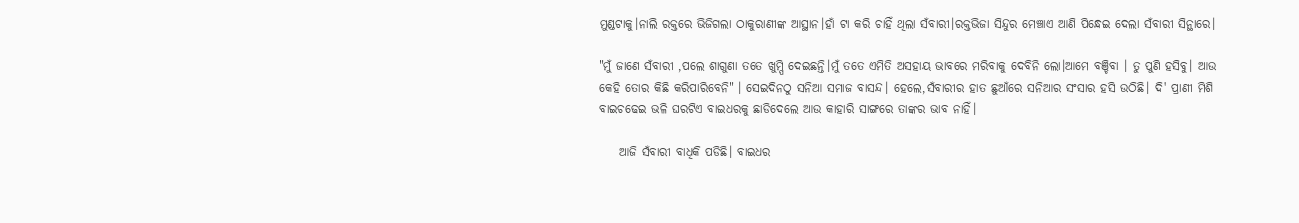ମୁଣ୍ଡଟାକୁ।ନାଲି ରକ୍ତରେ ଭିଜିଗଲା ଠାକୁରାଣୀଙ୍କ ଆସ୍ଥାନ।ହାଁ ଟା କରି ଚାହିଁ ଥିଲା ସଁବାରୀ।ରକ୍ତଭିଜା ସିନ୍ଦୁର ମେଞ୍ଚାଏ ଆଣି ପିନ୍ଧେଇ ଦେଲା ସଁବାରୀ ସିନ୍ଥାରେ।

"ମୁଁ ଜାଣେ ସଁବାରୀ ,ପଲେ ଶାଗୁଣା ତତେ ଖୁମ୍ପି ଦେଇଛନ୍ତି।ମୁଁ ତତେ ଏମିତି ଅସହାୟ ଭାବରେ ମରିବାକୁ ଦେବିନି ଲୋ।ଆମେ ବଞ୍ଚିବା । ତୁ ପୁଣି ହସିବୁ। ଆଉ କେହି ତୋର କିଛି କରିପାରିବେନି" । ସେଇଦିନଠୁ ସନିଆ ସମାଜ ବାସନ୍ଦ। ହେଲେ,ସଁବାରୀର ହାତ ଛୁଆଁରେ ସନିଆର ସଂସାର ହସି ଉଠିଛି। ଦି' ପ୍ରାଣୀ ମିଶି ବାଇଚଢେଇ ଭଳି ଘରଟିଏ ବାଇଧରକୁ ଛାଡିଦେଲେ ଆଉ କାହାରି ସାଙ୍ଗରେ ତାଙ୍କର ଭାବ ନାହିଁ।

    ଆଜି ସଁବାରୀ ବାଧିକି ପଡିଛି। ବାଇଧର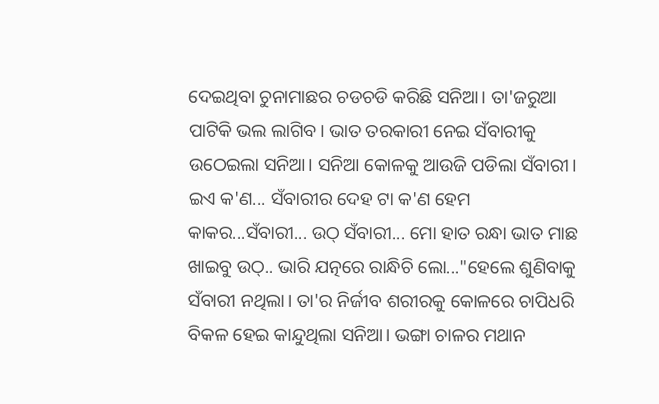ଦେଇଥିବା ଚୁନାମାଛର ଚଡଚଡି କରିଛି ସନିଆ। ତା'ଜରୁଆ ପାଟିକି ଭଲ ଲାଗିବ। ଭାତ ତରକାରୀ ନେଇ ସଁବାରୀକୁ ଉଠେଇଲା ସନିଆ। ସନିଆ କୋଳକୁ ଆଉଜି ପଡିଲା ସଁବାରୀ। ଇଏ କ'ଣ... ସଁବାରୀର ଦେହ ଟା କ'ଣ ହେମ କାକର...ସଁବାରୀ... ଉଠ୍ ସଁବାରୀ... ମୋ ହାତ ରନ୍ଧା ଭାତ ମାଛ ଖାଇବୁ ଉଠ୍.. ଭାରି ଯତ୍ନରେ ରାନ୍ଧିଚି ଲୋ..."ହେଲେ ଶୁଣିବାକୁ ସଁବାରୀ ନଥିଲା। ତା'ର ନିର୍ଜୀବ ଶରୀରକୁ କୋଳରେ ଚାପିଧରି ବିକଳ ହେଇ କାନ୍ଦୁଥିଲା ସନିଆ। ଭଙ୍ଗା ଚାଳର ମଥାନ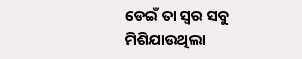ଡେଇଁ ତା ସ୍ୱର ସବୁ ମିଶିଯାଉଥିଲା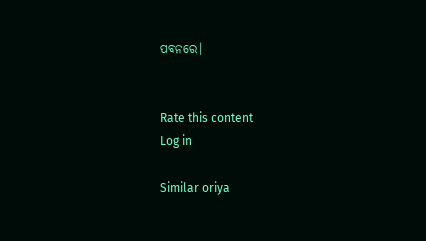ପବନରେ।


Rate this content
Log in

Similar oriya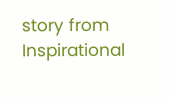story from Inspirational